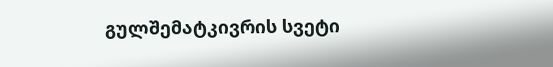გულშემატკივრის სვეტი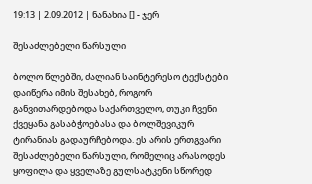19:13 | 2.09.2012 | ნანახია [] - ჯერ

შესაძლებელი წარსული

ბოლო წლებში, ძალიან საინტერესო ტექსტები დაიწერა იმის შესახებ, როგორ განვითარდებოდა საქართველო, თუკი ჩვენი ქვეყანა გასაბჭოებასა და ბოლშევიკურ ტირანიას გადაურჩებოდა. ეს არის ერთგვარი შესაძლებელი წარსული, რომელიც არასოდეს ყოფილა და ყველაზე გულსატკენი სწორედ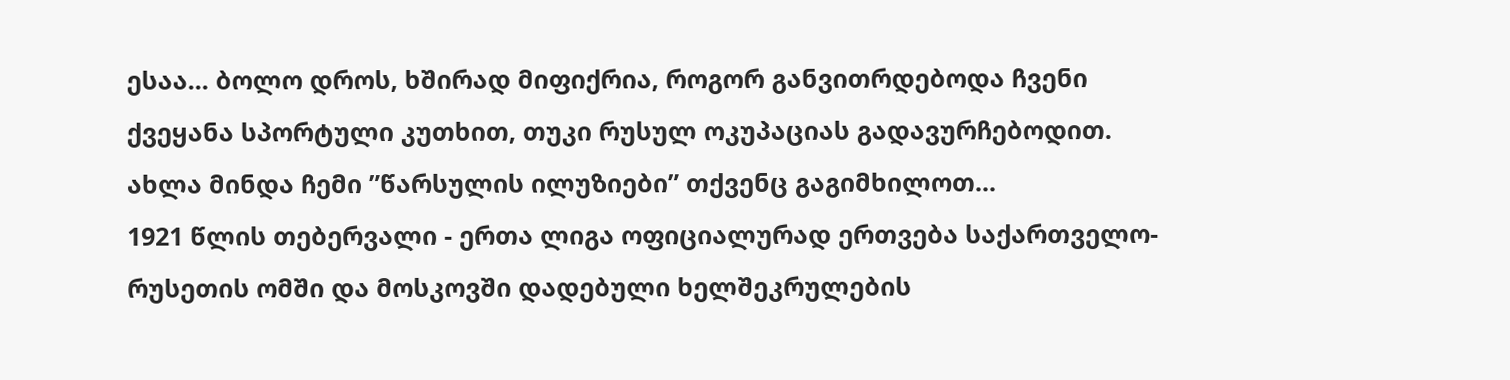ესაა... ბოლო დროს, ხშირად მიფიქრია, როგორ განვითრდებოდა ჩვენი ქვეყანა სპორტული კუთხით, თუკი რუსულ ოკუპაციას გადავურჩებოდით. ახლა მინდა ჩემი ”წარსულის ილუზიები” თქვენც გაგიმხილოთ...
1921 წლის თებერვალი - ერთა ლიგა ოფიციალურად ერთვება საქართველო-რუსეთის ომში და მოსკოვში დადებული ხელშეკრულების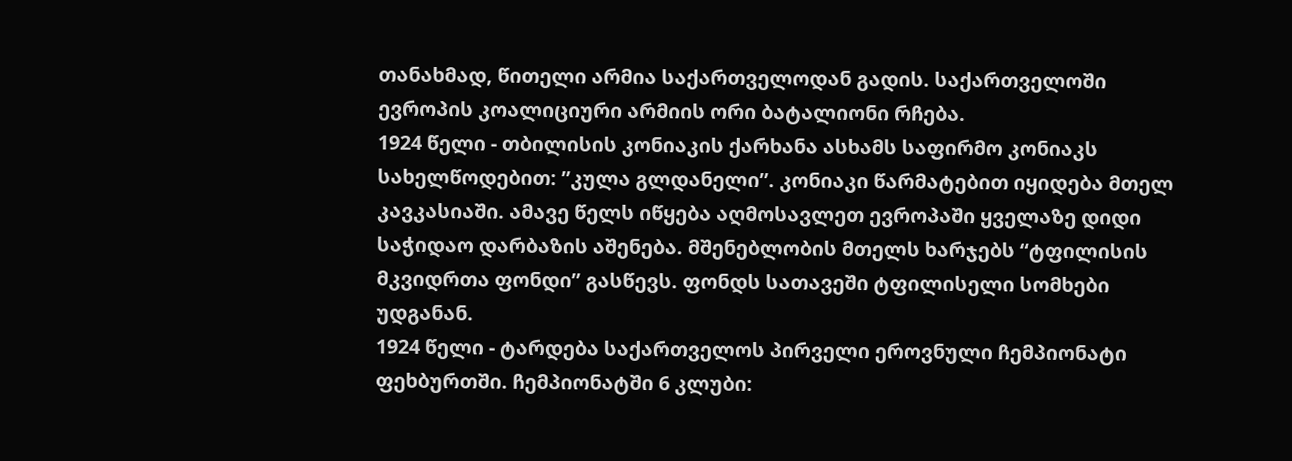თანახმად, წითელი არმია საქართველოდან გადის. საქართველოში ევროპის კოალიციური არმიის ორი ბატალიონი რჩება.
1924 წელი - თბილისის კონიაკის ქარხანა ასხამს საფირმო კონიაკს სახელწოდებით: ”კულა გლდანელი”. კონიაკი წარმატებით იყიდება მთელ კავკასიაში. ამავე წელს იწყება აღმოსავლეთ ევროპაში ყველაზე დიდი საჭიდაო დარბაზის აშენება. მშენებლობის მთელს ხარჯებს “ტფილისის მკვიდრთა ფონდი” გასწევს. ფონდს სათავეში ტფილისელი სომხები უდგანან.
1924 წელი - ტარდება საქართველოს პირველი ეროვნული ჩემპიონატი ფეხბურთში. ჩემპიონატში 6 კლუბი: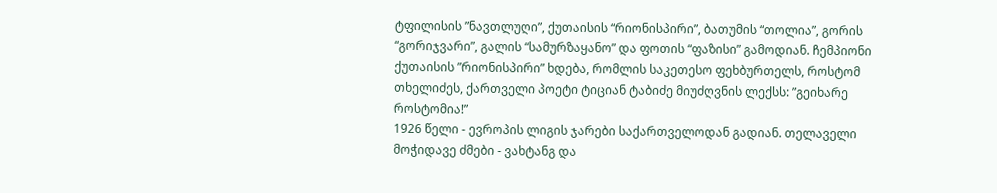ტფილისის ”ნავთლუღი”, ქუთაისის “რიონისპირი”, ბათუმის “თოლია”, გორის “გორიჯვარი”, გალის “სამურზაყანო” და ფოთის “ფაზისი” გამოდიან. ჩემპიონი ქუთაისის ”რიონისპირი” ხდება, რომლის საკეთესო ფეხბურთელს, როსტომ თხელიძეს, ქართველი პოეტი ტიციან ტაბიძე მიუძღვნის ლექსს: ”გეიხარე როსტომია!”
1926 წელი - ევროპის ლიგის ჯარები საქართველოდან გადიან. თელაველი მოჭიდავე ძმები - ვახტანგ და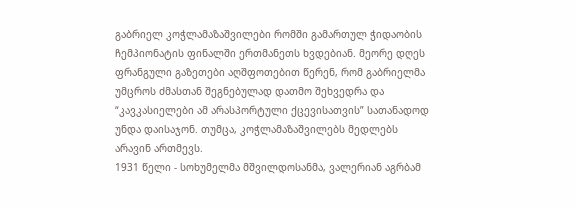გაბრიელ კოჭლამაზაშვილები რომში გამართულ ჭიდაობის ჩემპიონატის ფინალში ერთმანეთს ხვდებიან. მეორე დღეს ფრანგული გაზეთები აღშფოთებით წერენ, რომ გაბრიელმა უმცროს ძმასთან შეგნებულად დათმო შეხვედრა და “კავკასიელები ამ არასპორტული ქცევისათვის” სათანადოდ უნდა დაისაჯონ. თუმცა, კოჭლამაზაშვილებს მედლებს არავინ ართმევს.
1931 წელი - სოხუმელმა მშვილდოსანმა, ვალერიან აგრბამ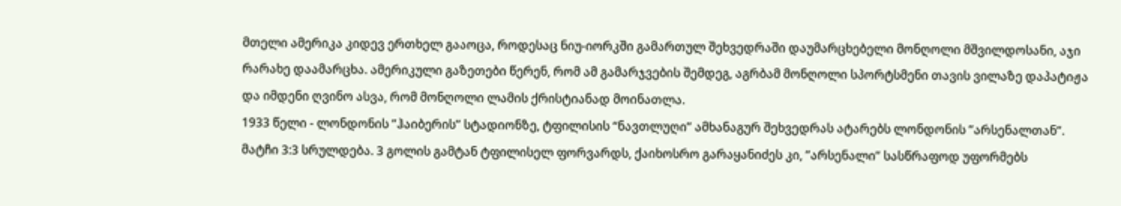მთელი ამერიკა კიდევ ერთხელ გააოცა, როდესაც ნიუ-იორკში გამართულ შეხვედრაში დაუმარცხებელი მონღოლი მშვილდოსანი, აჯი რარახე დაამარცხა. ამერიკული გაზეთები წერენ, რომ ამ გამარჯვების შემდეგ, აგრბამ მონღოლი სპორტსმენი თავის ვილაზე დაპატიჟა და იმდენი ღვინო ასვა, რომ მონღოლი ლამის ქრისტიანად მოინათლა.
1933 წელი - ლონდონის ”ჰაიბერის” სტადიონზე, ტფილისის “ნავთლუღი” ამხანაგურ შეხვედრას ატარებს ლონდონის ”არსენალთან”. მატჩი 3:3 სრულდება. 3 გოლის გამტან ტფილისელ ფორვარდს, ქაიხოსრო გარაყანიძეს კი, ”არსენალი” სასწრაფოდ უფორმებს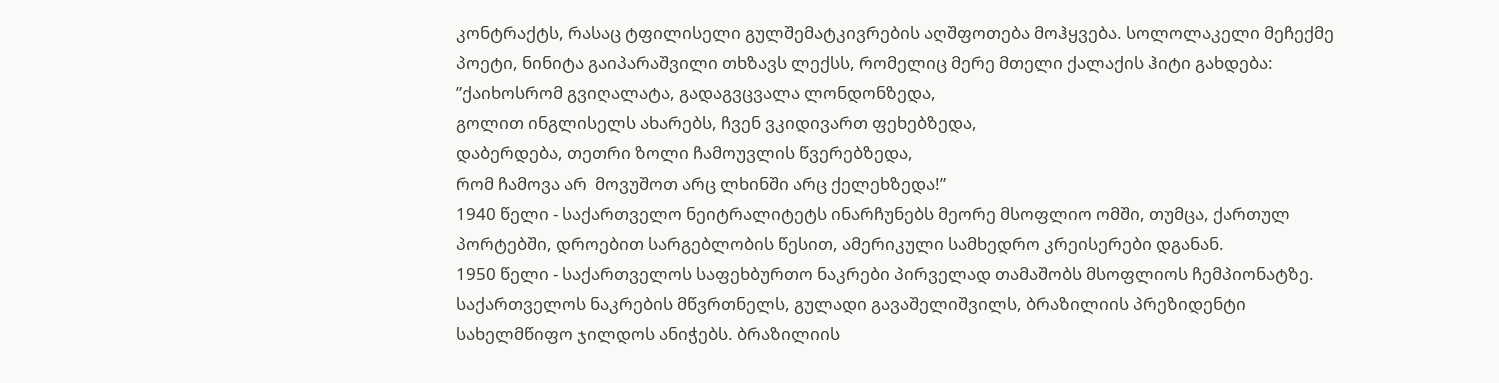კონტრაქტს, რასაც ტფილისელი გულშემატკივრების აღშფოთება მოჰყვება. სოლოლაკელი მეჩექმე პოეტი, ნინიტა გაიპარაშვილი თხზავს ლექსს, რომელიც მერე მთელი ქალაქის ჰიტი გახდება:
”ქაიხოსრომ გვიღალატა, გადაგვცვალა ლონდონზედა,
გოლით ინგლისელს ახარებს, ჩვენ ვკიდივართ ფეხებზედა,
დაბერდება, თეთრი ზოლი ჩამოუვლის წვერებზედა,
რომ ჩამოვა არ  მოვუშოთ არც ლხინში არც ქელეხზედა!”
1940 წელი - საქართველო ნეიტრალიტეტს ინარჩუნებს მეორე მსოფლიო ომში, თუმცა, ქართულ პორტებში, დროებით სარგებლობის წესით, ამერიკული სამხედრო კრეისერები დგანან.
1950 წელი - საქართველოს საფეხბურთო ნაკრები პირველად თამაშობს მსოფლიოს ჩემპიონატზე. საქართველოს ნაკრების მწვრთნელს, გულადი გავაშელიშვილს, ბრაზილიის პრეზიდენტი სახელმწიფო ჯილდოს ანიჭებს. ბრაზილიის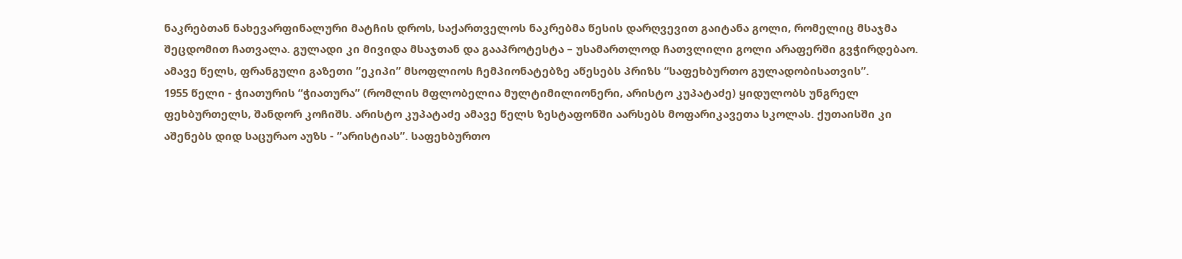ნაკრებთან ნახევარფინალური მატჩის დროს, საქართველოს ნაკრებმა წესის დარღვევით გაიტანა გოლი, რომელიც მსაჯმა შეცდომით ჩათვალა. გულადი კი მივიდა მსაჯთან და გააპროტესტა – უსამართლოდ ჩათვლილი გოლი არაფერში გვჭირდებაო. ამავე წელს, ფრანგული გაზეთი ”ეკიპი” მსოფლიოს ჩემპიონატებზე აწესებს პრიზს “საფეხბურთო გულადობისათვის”.
1955 წელი - ჭიათურის “ჭიათურა” (რომლის მფლობელია მულტიმილიონერი, არისტო კუპატაძე) ყიდულობს უნგრელ ფეხბურთელს, შანდორ კოჩიშს. არისტო კუპატაძე ამავე წელს ზესტაფონში აარსებს მოფარიკავეთა სკოლას. ქუთაისში კი აშენებს დიდ საცურაო აუზს - ”არისტიას”. საფეხბურთო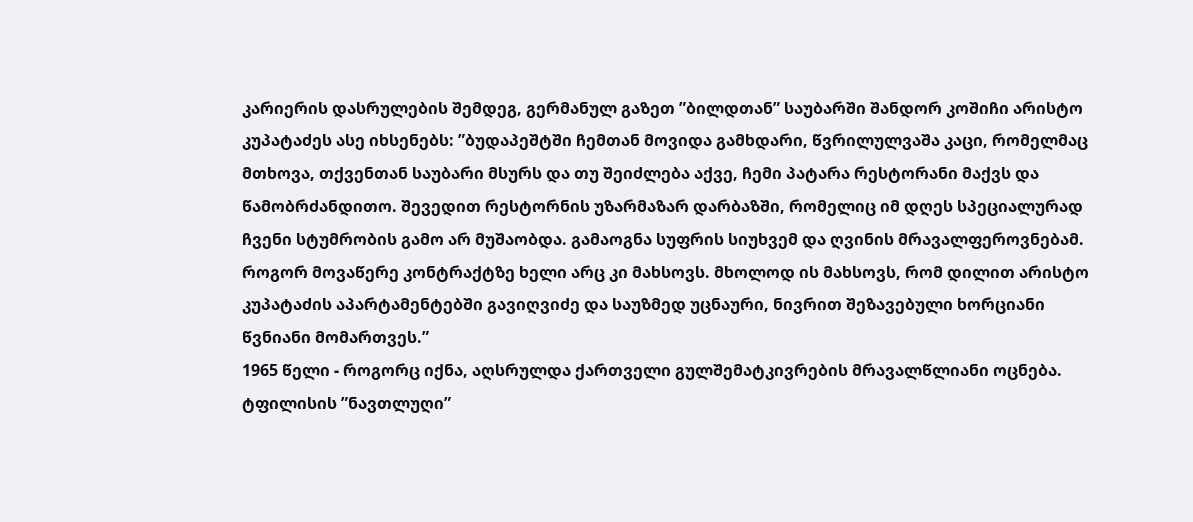კარიერის დასრულების შემდეგ, გერმანულ გაზეთ ”ბილდთან” საუბარში შანდორ კოშიჩი არისტო კუპატაძეს ასე იხსენებს: ”ბუდაპეშტში ჩემთან მოვიდა გამხდარი, წვრილულვაშა კაცი, რომელმაც მთხოვა, თქვენთან საუბარი მსურს და თუ შეიძლება აქვე, ჩემი პატარა რესტორანი მაქვს და წამობრძანდითო. შევედით რესტორნის უზარმაზარ დარბაზში, რომელიც იმ დღეს სპეციალურად ჩვენი სტუმრობის გამო არ მუშაობდა. გამაოგნა სუფრის სიუხვემ და ღვინის მრავალფეროვნებამ. როგორ მოვაწერე კონტრაქტზე ხელი არც კი მახსოვს. მხოლოდ ის მახსოვს, რომ დილით არისტო კუპატაძის აპარტამენტებში გავიღვიძე და საუზმედ უცნაური, ნივრით შეზავებული ხორციანი წვნიანი მომართვეს.”
1965 წელი - როგორც იქნა, აღსრულდა ქართველი გულშემატკივრების მრავალწლიანი ოცნება. ტფილისის ”ნავთლუღი”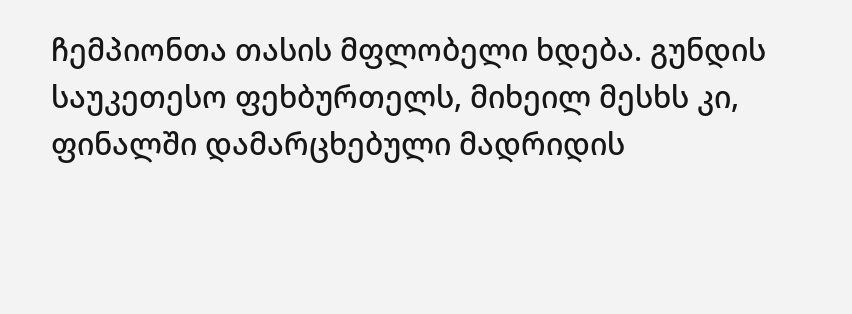ჩემპიონთა თასის მფლობელი ხდება. გუნდის საუკეთესო ფეხბურთელს, მიხეილ მესხს კი, ფინალში დამარცხებული მადრიდის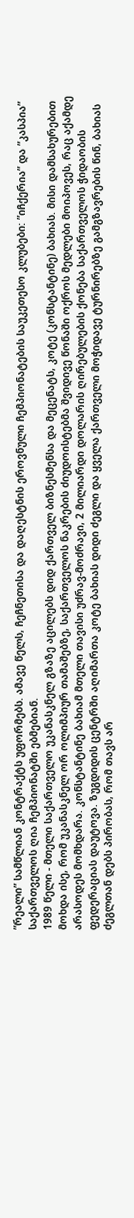”რეალი” სამწლიან კონტრაქტს უფორმებს. ამავე წელს, ჩეჩნეთისა და დაღესტნის ეროვნული ჩემპიონატების საუკეთესო კლუბები: ”იჩქერია” და ”კასპია” საქართველოს ღია ჩემპიონატში ებმებიან.
1989 წელი - მთელი საქართველო უკანასკნელ გზაზე აცილებს დიდ ქართველ ბიზნესმენსა და მეცენატს, კოტე (კონსტანტინე) ბახიას. მისი დამსახურებით მოხდა ისე, რომ უკანასკნელ ორ ოლიმპიურ თამაშებზე, საქართველოს ნაკრების ძიუდოისტებმა შვიდივე წონაში ოქროს მედლები მოიპოვეს, რაც აქამდე არასოდეს მომხდარა. კონსტანტინე ბახიამ მთელი თავისი უძრავ-მოძრავი, 2 მილიარდი დოლარის ღირებულების ქონება საქართველოს ჭიდაობის ფედერაციას დაუტოვა. ზუგდიდის ცენტრში აღიმართა კოტე ბახიას დიდი ძეგლი და ყველა ქართველი მოჭიდავე ტურნირებზე გამგზავრების წინ, ბახიას ძეგლთან დებს პირობას, რომ თავს არ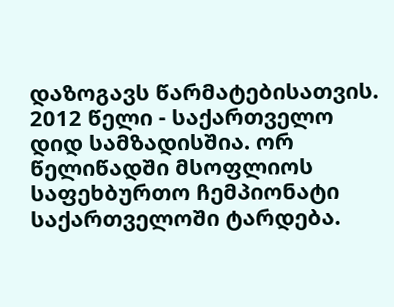დაზოგავს წარმატებისათვის.
2012 წელი - საქართველო დიდ სამზადისშია. ორ წელიწადში მსოფლიოს საფეხბურთო ჩემპიონატი საქართველოში ტარდება.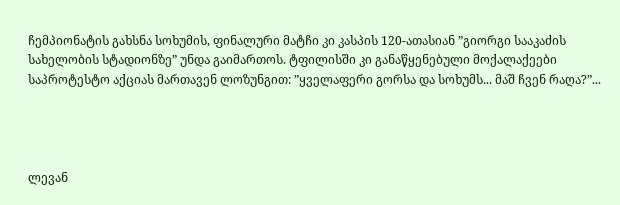ჩემპიონატის გახსნა სოხუმის, ფინალური მატჩი კი კასპის 120-ათასიან ”გიორგი სააკაძის სახელობის სტადიონზე” უნდა გაიმართოს. ტფილისში კი განაწყენებული მოქალაქეები საპროტესტო აქციას მართავენ ლოზუნგით: ”ყველაფერი გორსა და სოხუმს... მაშ ჩვენ რაღა?”...




ლევან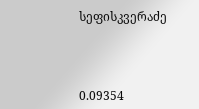სეფისკვერაძე



0.09354